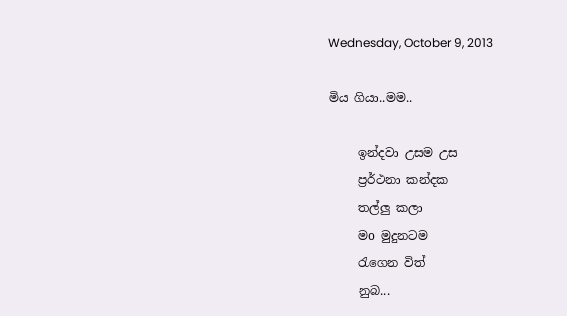Wednesday, October 9, 2013

මිය ගියා..මම..

     ඉන්දවා උසම උස
     ප්‍රර්ථනා කන්දක
     තල්ලු කලා
     මo මුදුනටම
     රැගෙන විත්
     නුබ...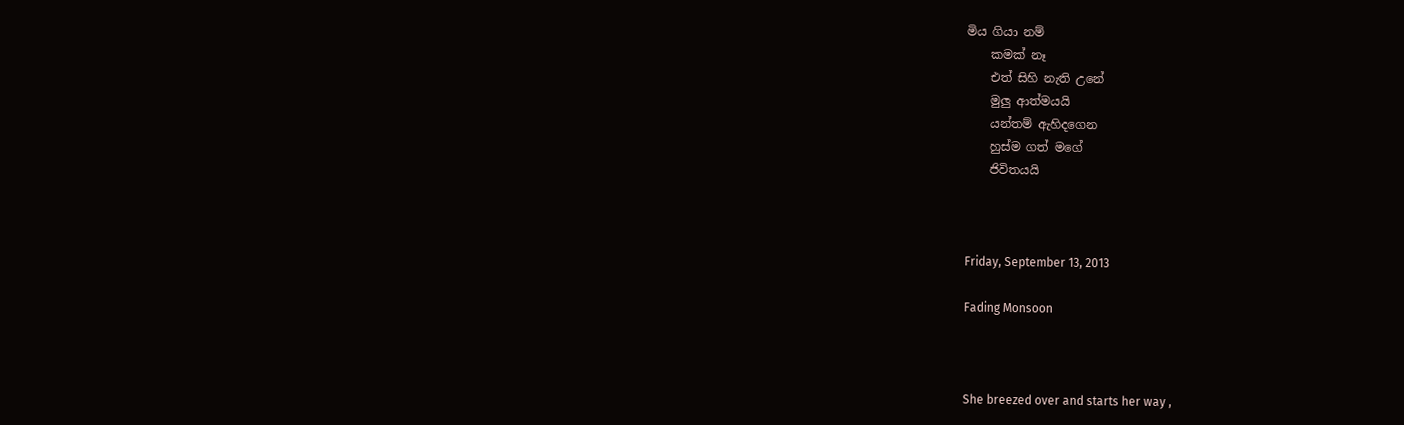මිය ගියා නම්
    කමක් නෑ
    එත් සිහි නැති උනේ
    මුලු ආත්මයයි
    යන්තම් ඇහිදගෙන
    හුස්ම ගත් මගේ
    ජිවිතයයි



Friday, September 13, 2013

Fading Monsoon



She breezed over and starts her way ,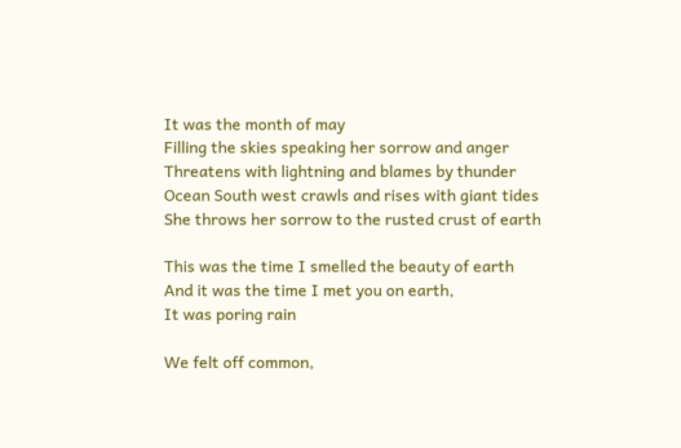It was the month of may
Filling the skies speaking her sorrow and anger
Threatens with lightning and blames by thunder
Ocean South west crawls and rises with giant tides
She throws her sorrow to the rusted crust of earth

This was the time I smelled the beauty of earth
And it was the time I met you on earth,
It was poring rain

We felt off common,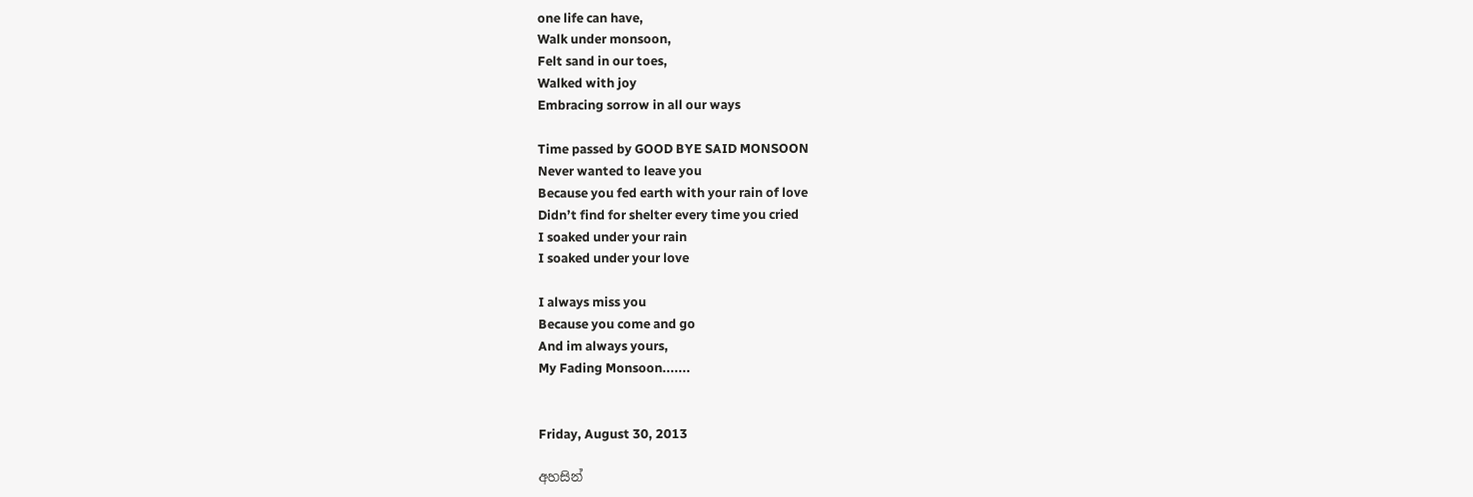one life can have,
Walk under monsoon,
Felt sand in our toes,
Walked with joy
Embracing sorrow in all our ways

Time passed by GOOD BYE SAID MONSOON
Never wanted to leave you
Because you fed earth with your rain of love
Didn’t find for shelter every time you cried
I soaked under your rain
I soaked under your love

I always miss you
Because you come and go
And im always yours,
My Fading Monsoon.......


Friday, August 30, 2013

අහසින්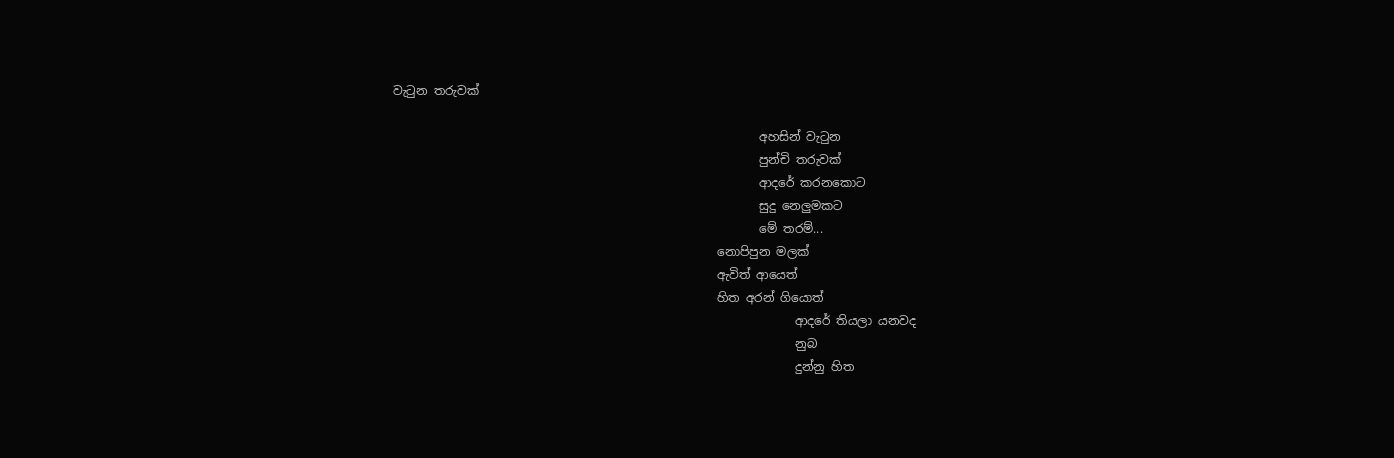වැ‍ටුන තරුවක්

                                                             අහසින් වැ‍ටුන
                                                             පුන්චි තරුවක්
                                                             ආදරේ කරනකොට
                                                             සුදු නෙලුමකට
                                                             මේ තරම්...
                                                      නොපිපුන මලක්
                                                      ඇවිත් ආයෙත්
                                                      හිත අරන් ගියොත්
                                                                   ආදරේ තියලා යනවද
                                                                   නුබ
                                                                   දුන්නු හිත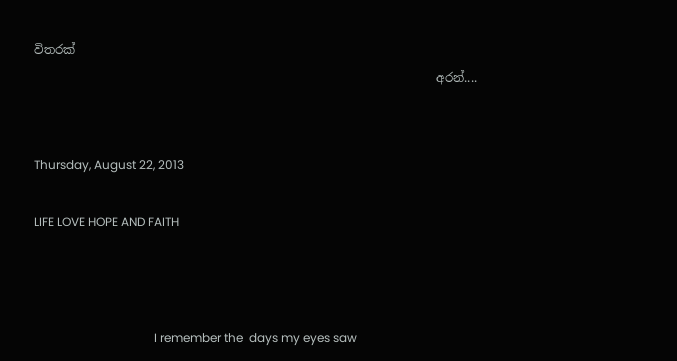විතරක්
                                                                   අරන්....


Thursday, August 22, 2013

LIFE LOVE HOPE AND FAITH



                                        I remember the  days my eyes saw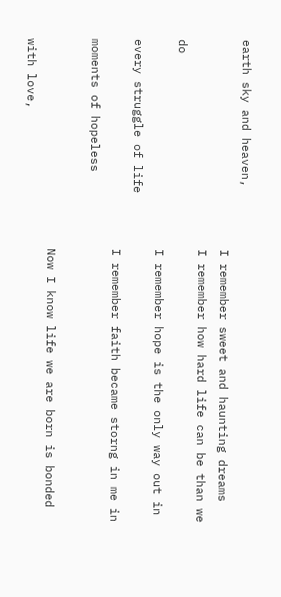earth sky and heaven,
                              I remember sweet and haunting dreams
                              I remember how hard life can be than we do
                              I remember hope is the only way out in every struggle of life
                              I remember faith became storng in me in moments of hopeless

                              Now I know life we are born is bonded with love,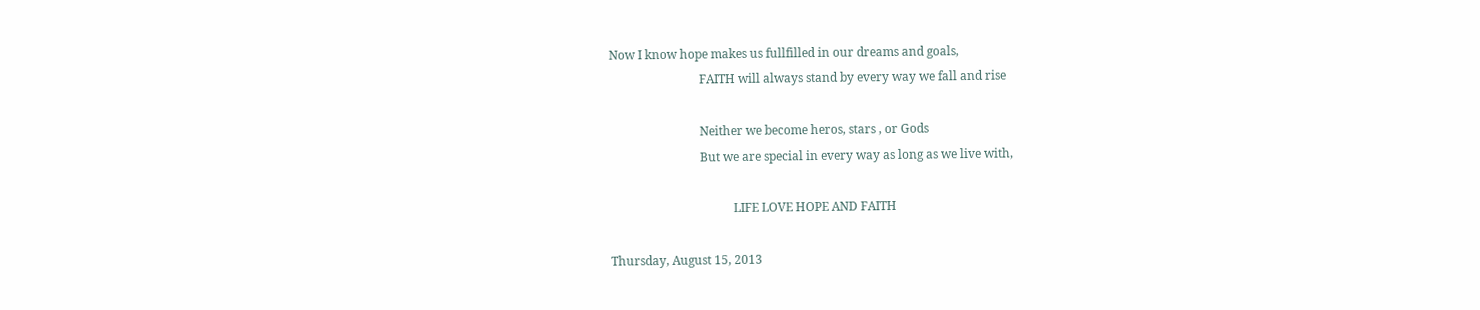Now I know hope makes us fullfilled in our dreams and goals,
                              FAITH will always stand by every way we fall and rise

                              Neither we become heros, stars , or Gods
                              But we are special in every way as long as we live with,

                                         LIFE LOVE HOPE AND FAITH

Thursday, August 15, 2013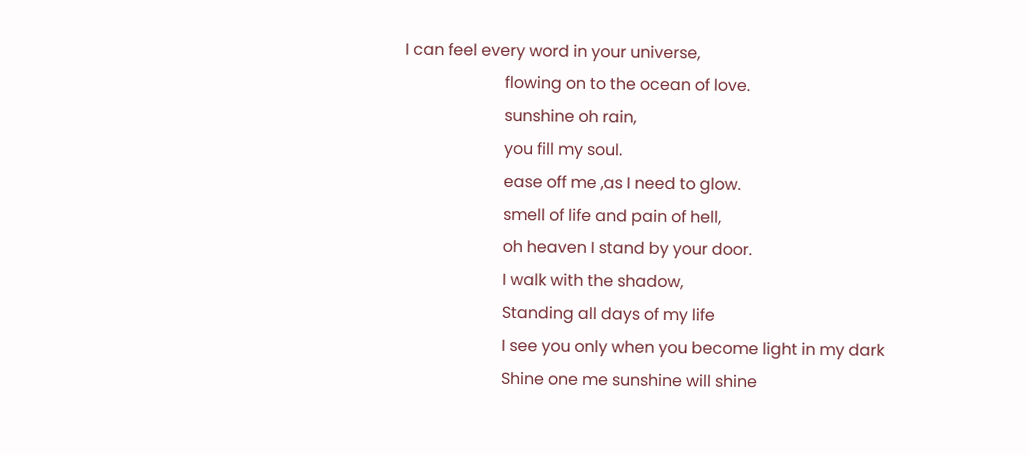I can feel every word in your universe,
                         flowing on to the ocean of love.
                         sunshine oh rain,
                         you fill my soul.
                         ease off me ,as I need to glow.
                         smell of life and pain of hell,
                         oh heaven I stand by your door.
                         I walk with the shadow,
                         Standing all days of my life
                         I see you only when you become light in my dark
                         Shine one me sunshine will shine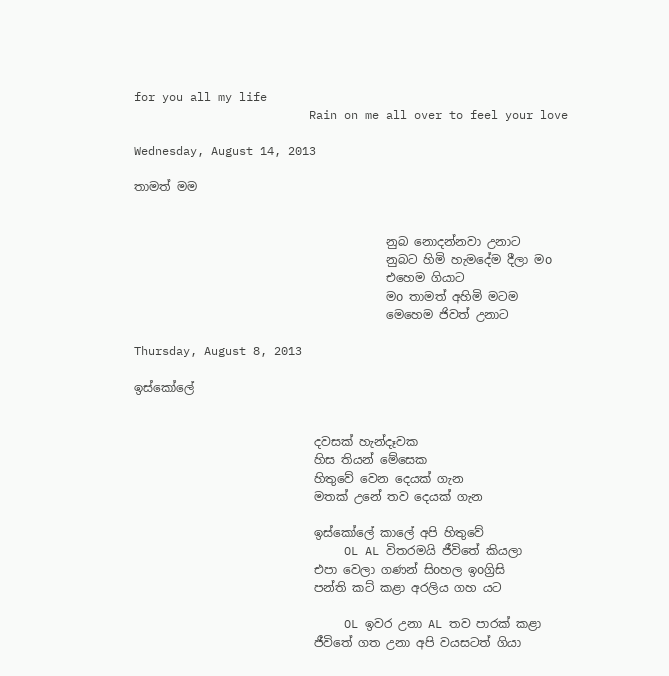for you all my life
                         Rain on me all over to feel your love

Wednesday, August 14, 2013

තාමත් මම


                                          නුබ නොදන්නවා උනාට
                                          නුබට හිමි හැමදේම දීලා මo
                                          එහෙම ගියාට
                                          මo තාමත් අහිමි මටම
                                          මෙහෙම ජිවත් උනාට

Thursday, August 8, 2013

ඉස්කෝලේ


                              දවසක් හැන්දෑවක
                              හිස තියන් මේසෙක
                              හිතුවේ වෙන දෙයක් ගැන
                              මතක් උනේ තව දෙයක් ගැන

                              ඉස්කෝලේ කාලේ අපි හිතුවේ
                              OL AL විතරමයි ජීවිතේ කියලා
                              එපා වෙලා ගණන් සිoහල ඉoග්‍රිසි
                              පන්ති කට් කළා අරලිය ගහ යට

                              OL ඉවර උනා AL තව පාරක් කළා
                              ජීවිතේ ගත උනා අපි වයසටත් ගියා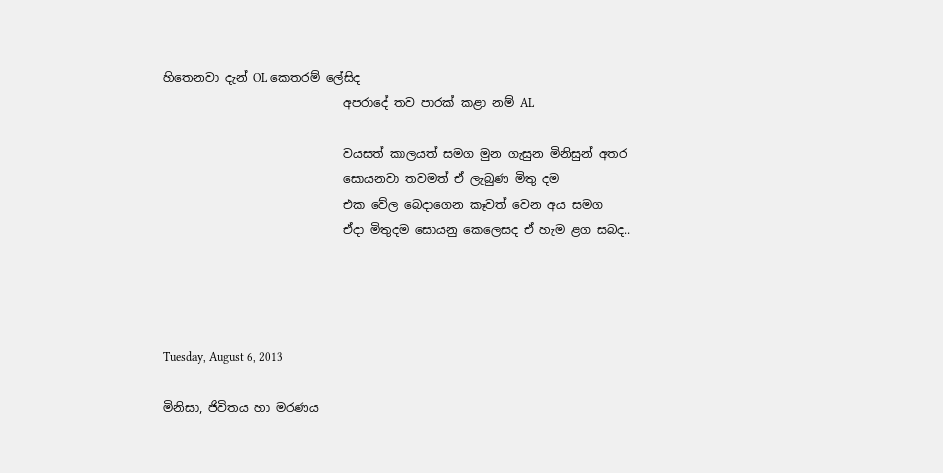හිතෙනවා දැන් OL කෙතරම් ලේසිද
                              අපරාදේ තව පාරක් කළා නම් AL

                              වයසත් කාලයත් සමග මුන ගැසුන මිනිසුන් අතර
                              සොයනවා තවමත් ඒ ලැබුණ මිතු දම
                              එක වේල බෙදාගෙන කෑවත් වෙන අය සමග
                              ඒදා මිතුදම සොයනු කෙලෙසද ඒ හැම ළග සබද..




Tuesday, August 6, 2013

මිනිසා, ජිවිතය හා මරණය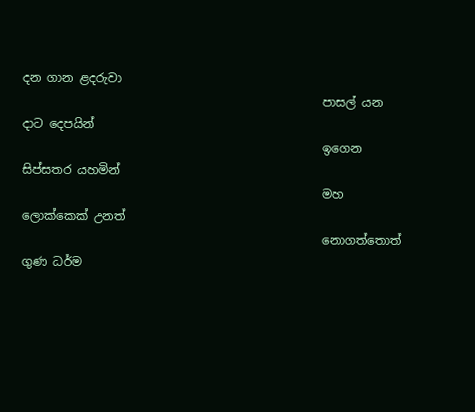දන ගාන ළදරුවා
                                                  පාසල් යන දාට දෙපයින්
                                                  ඉගෙන සිප්සතර යහමින්
                                                  මහ ලොක්කෙක් උනත්
                                                  නොගත්තොත් ගුණ ධර්ම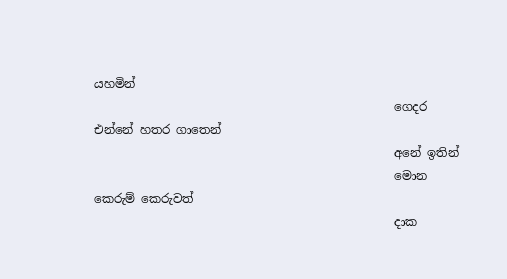යහමින්
                                                  ගෙදර එන්නේ හතර ගාතෙන්
                                                  අනේ ඉතින්
                                                  මොන කෙරුම් කෙරුවත්
                                                  දාක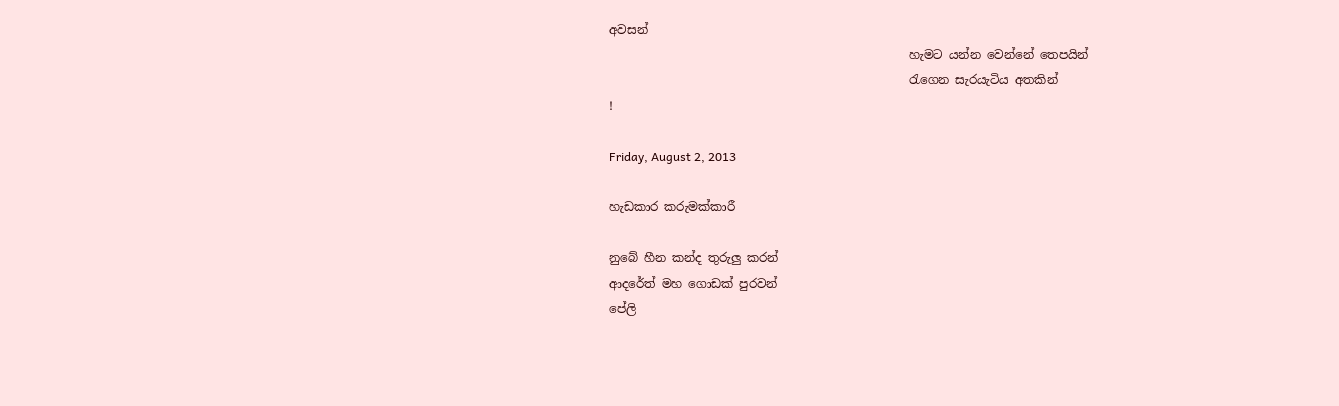අවසන්
                                                  හැමට යන්න වෙන්නේ තෙපයින්
                                                  රැගෙන සැරයැටිය අතකින්
!

Friday, August 2, 2013

හැඩකාර කරුමක්කාරී

නුබේ හීන කන්ද තුරුලු කරන්
ආදරේත් මහ ගොඩක් පුරවන්
පේලි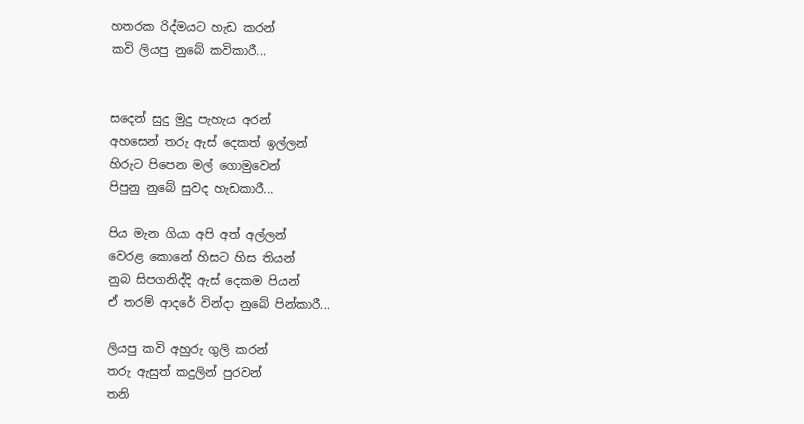හතරක රිද්මයට හැඩ කරන්
කවි ලියපු නුබේ කවිකාරී...


සදෙන් සුදු මුදු පැහැය අරන්
අහසෙන් තරු ඇස් දෙකත් ඉල්ලන්
හිරුට පිපෙන මල් ගොමුවෙන්
පිපුනු නුබේ සුවද හැඩකාරී...

පිය මැන ගියා අපි අත් අල්ලන්
වෙරළ කොනේ හිසට හිස තියන්
නුබ සිපගනිද්දි ඇස් දෙකම පියන්
ඒ තරම් ආදරේ වින්දා නුබේ පින්කාරී...

ලියපු කවි අහුරු ගුලි කරන්
තරු ඇසුත් කදුලින් පුරවන්
තනි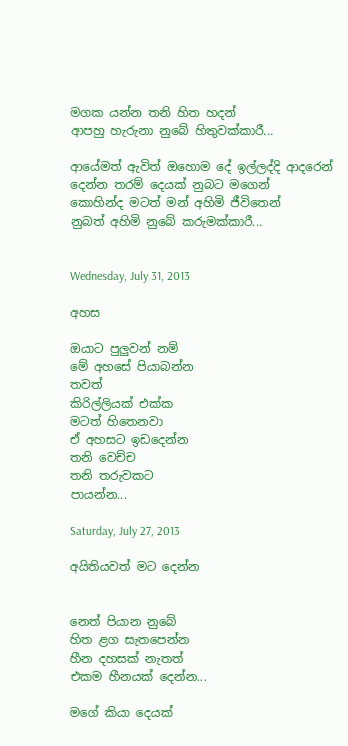මගක යන්න තනි හිත හදන්
ආපහු හැරුනා නුබේ හිතුවක්කාරී...

ආයේමත් ඇවිත් ඔහොම දේ ඉල්ලද්දි ආදරෙන්
දෙන්න තරම් දෙයක් නුබට මගෙන්
කොහින්ද මටත් මන් අහිමි ජීවිතෙන්
නුබත් අහිමි නුබේ කරුමක්කාරී...


Wednesday, July 31, 2013

අහස

ඔයාට පුලුවන් නම්
මේ අහසේ පියාබන්න
තවත්
කිරිල්ලියක් එක්ක
මටත් හිතෙනවා
ඒ අහසට ඉඩදෙන්න
තනි වෙච්ච
තනි තරුවකට
පායන්න...

Saturday, July 27, 2013

අයිතියවත් මට දෙන්න


නෙත් පියාන නුබේ
හිත ළග සැතපෙන්න
හීන දහසක් නැතත්
එකම හීනයක් දෙන්න...

මගේ කියා දෙයක්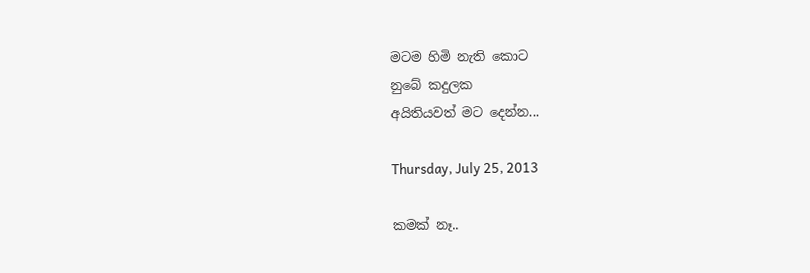මටම හිමි නැති කොට
නුබේ කදුලක
අයිතියවත් මට දෙන්න...

Thursday, July 25, 2013

කමක් නෑ..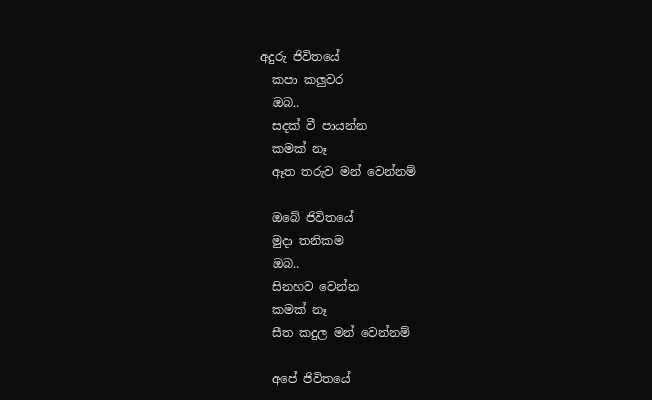අදුරු ජිවිතයේ
  කපා කලුවර
  ඔබ..
  සදක් වී පායන්න
  කමක් නෑ
  ඈත තරුව මන් වෙන්නම්

  ඔබේ ජිවිතයේ
  මුදා තනිකම
  ඔබ..
  සිනහව වෙන්න
  කමක් නෑ
  සීත කදුල මන් වෙන්නම්

  අපේ ජිවිතයේ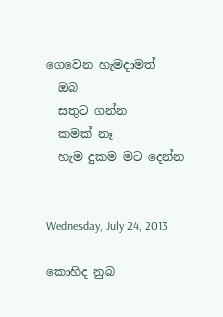ගෙවෙන හැමදාමත්
  ඔබ
  සතුට ගන්න
  කමක් නෑ
  හැම දුකම මට දෙන්න


Wednesday, July 24, 2013

කොහිද නුබ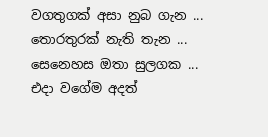වගතුගක් අසා නුබ ගැන ...
තොරතුරක් නැති තැන ...
සෙනෙහස ඔතා සුලගක ...
එදා වගේම අදත්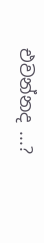එවන්නද ...?